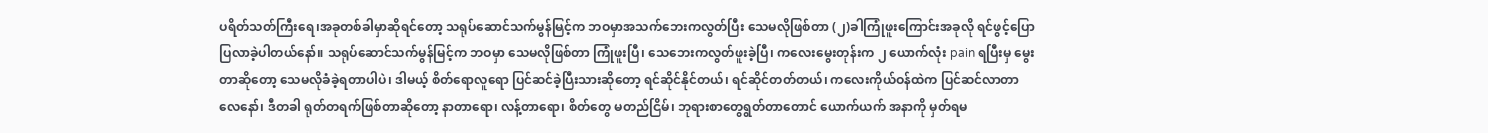ပရိတ်သတ်ကြီးရေ၊အခုတစ်ခါမှာဆိုရင်တော့ သရုပ်ဆောင်သက်မွန်မြင့်က ဘဝမှာအသက်ဘေးကလွတ်ပြီး သေမလိုဖြစ်တာ (၂)ခါကြုံဖူးကြောင်းအခုလို ရင်ဖွင့်ပြောပြလာခဲ့ပါတယ်နော်။ သရုပ်ဆောင်သက်မွန်မြင့်က ဘဝမှာ သေမလိုဖြစ်တာ ကြုံဖူးပြီ၊ သေဘေးကလွတ်ဖူးခဲ့ပြီ၊ ကလေးမွေးတုန်းက ၂ ယောက်လုံး pain ရပြီးမှ မွေးတာဆိုတော့ သေမလိုခံခဲ့ရတာပါပဲ၊ ဒါမယ့် စိတ်ရောလူရော ပြင်ဆင်ခဲ့ပြီးသားဆိုတော့ ရင်ဆိုင်နိုင်တယ်၊ ရင်ဆိုင်တတ်တယ်၊ ကလေးကိုယ်ဝန်ထဲက ပြင်ဆင်လာတာလေနော်၊ ဒီတခါ ရုတ်တရက်ဖြစ်တာဆိုတော့ နာတာရော၊ လန့်တာရော၊ စိတ်တွေ မတည်ငြိမ်၊ ဘုရားစာတွေရွတ်တာတောင် ယောက်ယက် အနာကို မှတ်ရမ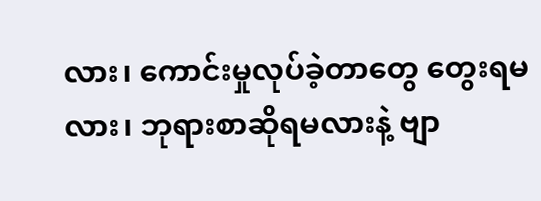လား၊ ကောင်းမှုလုပ်ခဲ့တာတွေ တွေးရမလား၊ ဘုရားစာဆိုရမလားနဲ့ ဗျာ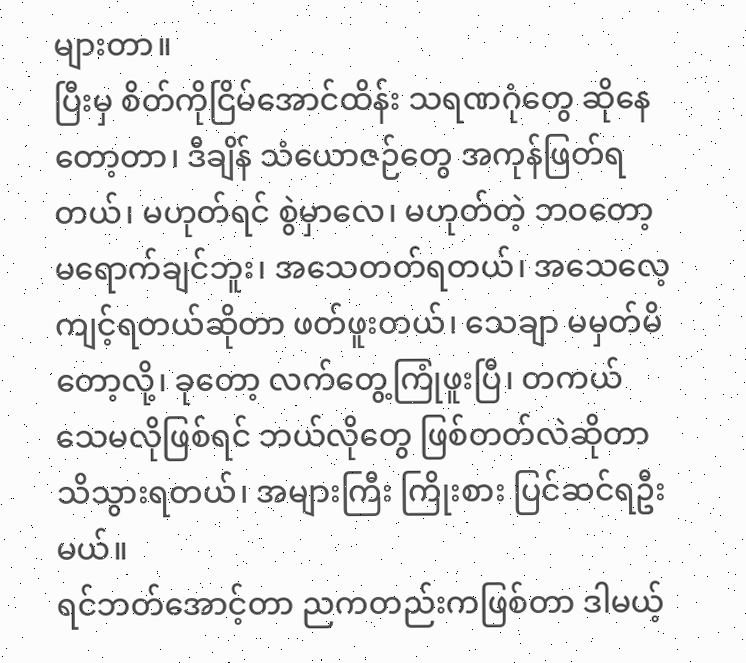များတာ။
ပြီးမှ စိတ်ကိုငြိမ်အောင်ထိန်း သရဏဂုံတွေ ဆိုနေတော့တာ၊ ဒီချိန် သံယောဇဉ်တွေ အကုန်ဖြတ်ရတယ်၊ မဟုတ်ရင် စွဲမှာလေ၊ မဟုတ်တဲ့ ဘဝတော့ မရောက်ချင်ဘူး၊ အသေတတ်ရတယ်၊ အသေလေ့ကျင့်ရတယ်ဆိုတာ ဖတ်ဖူးတယ်၊ သေချာ မမှတ်မိတော့လို့၊ ခုတော့ လက်တွေ့ကြုံဖူးပြီ၊ တကယ် သေမလိုဖြစ်ရင် ဘယ်လိုတွေ ဖြစ်တတ်လဲဆိုတာ သိသွားရတယ်၊ အများကြီး ကြိုးစား ပြင်ဆင်ရဦးမယ်။
ရင်ဘတ်အောင့်တာ ညကတည်းကဖြစ်တာ ဒါမယ့်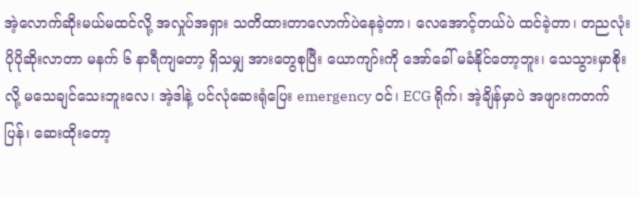အဲ့လောက်ဆိုးမယ်မထင်လို့ အလှုပ်အရှား သတိထားတာလောက်ပဲနေခဲ့တာ၊ လေအောင့်တယ်ပဲ ထင်ခဲ့တာ၊ တညလုံး ပိုပိုဆိုးလာတာ မနက် ၆ နာရီကျတော့ ရှိသမျှ အားတွေစုပြီး ယောကျာ်းကို အော်ခေါ် မခံနိုင်တော့ဘူး၊ သေသွားမှာစိုးလို့ မသေချင်သေးဘူးလေ၊ အဲ့ဒါနဲ့ ပင်လုံဆေးရုံပြေး emergency ဝင်၊ ECG ရိုက်၊ အဲ့ချိန်မှာပဲ အဖျားကတက်ပြန်၊ ဆေးထိုးတော့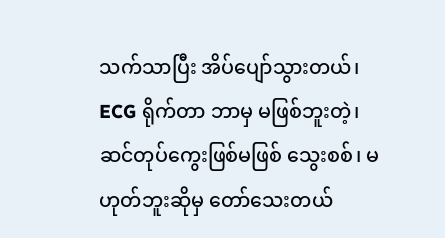သက်သာပြီး အိပ်ပျော်သွားတယ်၊ ECG ရိုက်တာ ဘာမှ မဖြစ်ဘူးတဲ့၊ ဆင်တုပ်ကွေးဖြစ်မဖြစ် သွေးစစ်၊ မဟုတ်ဘူးဆိုမှ တော်သေးတယ်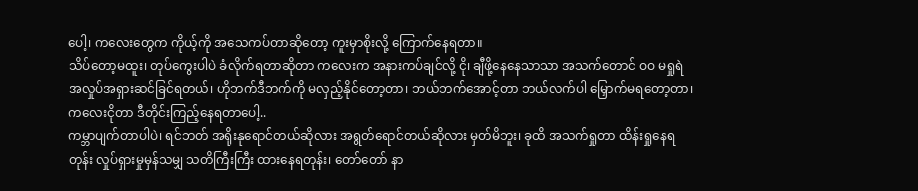ပေါ့၊ ကလေးတွေက ကိုယ့်ကို အသေကပ်တာဆိုတော့ ကူးမှာစိုးလို့ ကြောက်နေရတာ။
သိပ်တော့မထူး၊ တုပ်ကွေးပါပဲ ခံလိုက်ရတာဆိုတာ ကလေးက အနားကပ်ချင်လို့ ငို၊ ချီဖို့နေနေသာသာ အသက်တောင် ဝဝ မရှုရဲ အလှုပ်အရှားဆင်ခြင်ရတယ်၊ ဟိုဘက်ဒီဘက်ကို မလှည့်နိုင်တော့တာ၊ ဘယ်ဘက်အောင့်တာ ဘယ်လက်ပါ မြှောက်မရတော့တာ၊ ကလေးငိုတာ ဒီတိုင်းကြည့်နေရတာပေါ့..
ကမ္ဘာပျက်တာပါပဲ၊ ရင်ဘတ် အရိုးနုရောင်တယ်ဆိုလား အရွတ်ရောင်တယ်ဆိုလား မှတ်မိဘူး၊ ခုထိ အသက်ရှုတာ ထိန်းရှုနေရတုန်း လှုပ်ရှားမှုမှန်သမျှ သတိကြီးကြီး ထားနေရတုန်း၊ တော်တော် နာ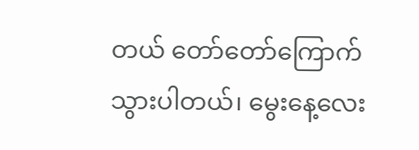တယ် တော်တော်ကြောက်သွားပါတယ်၊ မွေးနေ့လေး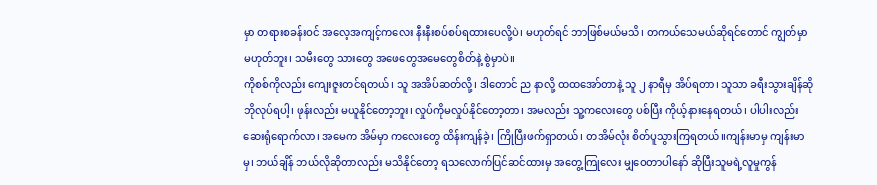မှာ တရားစခန်းဝင် အလေ့အကျင့်ကလေး နီးနီးစပ်စပ်ရထားပေလို့ပဲ၊ မဟုတ်ရင် ဘာဖြစ်မယ်မသိ၊ တကယ်သေမယ်ဆိုရင်တောင် ကျွတ်မှာ မဟုတ်ဘူး၊ သမီးတွေ သားတွေ အဖေတွေအမေတွေစိတ်နဲ့ စွဲမှာပဲ။
ကိုစစ်ကိုလည်း ကျေးဇူးတင်ရတယ်၊ သူ အအိပ်ဆတ်လို့၊ ဒါတောင် ည နာလို့ ထထအော်တာနဲ့ သူ ၂ နာရီမှ အိပ်ရတာ၊ သူသာ ခရီးသွားချိန်ဆို ဘိုလုပ်ရပါ့၊ ဖုန်းလည်း မယူနိုင်တော့ဘူး၊ လှုပ်ကိုမလှုပ်နိုင်တော့တာ၊ အမလည်း သူ့ကလေးတွေ ပစ်ပြီး ကိုယ့်နားနေရတယ်၊ ပါပါးလည်း ဆေးရုံရောက်လာ၊ အမေက အိမ်မှာ ကလေးတွေ ထိန်းကျန်ခဲ့၊ ကြိုပြီးဖက်ရှာတယ်၊ တအိမ်လုံး စိတ်ပူသွားကြရတယ်။ကျန်းမာမှ ကျန်းမာမှ၊ ဘယ်ချိန် ဘယ်လိုဆိုတာလည်း မသိနိုင်တော့ ရသလောက်ပြင်ဆင်ထားမှ အတွေ့ကြုလေး မျှဝေတာပါနော် ဆိုပြီးသူမရဲ့လူမှုကွန်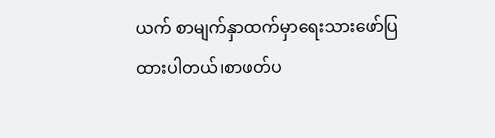ယက် စာမျက်နှာထက်မှာရေးသားဖော်ပြထားပါတယ်၊စာဖတ်ပ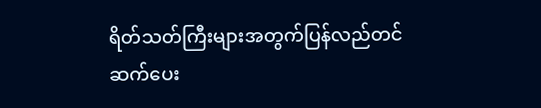ရိတ်သတ်ကြီးများအတွက်ပြန်လည်တင်ဆက်ပေး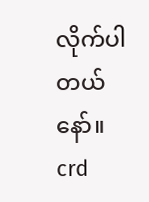လိုက်ပါတယ်နော်။
crd